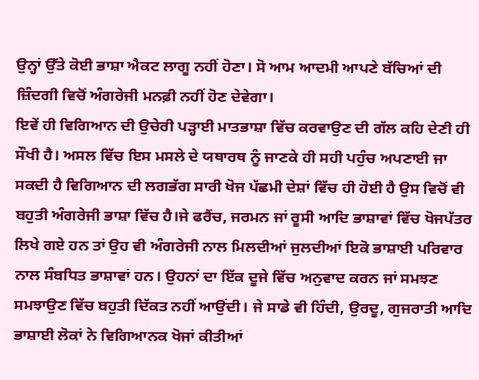ਉਨ੍ਹਾਂ ਉੱਤੇ ਕੋਈ ਭਾਸ਼ਾ ਐਕਟ ਲਾਗੂ ਨਹੀਂ ਹੋਣਾ। ਸੋ ਆਮ ਆਦਮੀ ਆਪਣੇ ਬੱਚਿਆਂ ਦੀ ਜ਼ਿੰਦਗੀ ਵਿਚੋਂ ਅੰਗਰੇਜੀ ਮਨਫ਼ੀ ਨਹੀਂ ਹੋਣ ਦੇਵੇਗਾ।
ਇਵੇਂ ਹੀ ਵਿਗਿਆਨ ਦੀ ਉਚੇਰੀ ਪੜ੍ਹਾਈ ਮਾਤਭਾਸ਼ਾ ਵਿੱਚ ਕਰਵਾਉਣ ਦੀ ਗੱਲ ਕਹਿ ਦੇਣੀ ਹੀ ਸੌਖੀ ਹੈ। ਅਸਲ ਵਿੱਚ ਇਸ ਮਸਲੇ ਦੇ ਯਥਾਰਥ ਨੂੰ ਜਾਣਕੇ ਹੀ ਸਹੀ ਪਹੁੰਚ ਅਪਣਾਈ ਜਾ ਸਕਦੀ ਹੈ ਵਿਗਿਆਨ ਦੀ ਲਗਭੱਗ ਸਾਰੀ ਖੋਜ ਪੱਛਮੀ ਦੇਸ਼ਾਂ ਵਿੱਚ ਹੀ ਹੋਈ ਹੈ ਉਸ ਵਿਚੋਂ ਵੀ ਬਹੁਤੀ ਅੰਗਰੇਜੀ ਭਾਸ਼ਾ ਵਿੱਚ ਹੈ।ਜੇ ਫਰੈਂਚ, ਜਰਮਨ ਜਾਂ ਰੂਸੀ ਆਦਿ ਭਾਸ਼ਾਵਾਂ ਵਿੱਚ ਖੋਜਪੱਤਰ ਲਿਖੇ ਗਏ ਹਨ ਤਾਂ ਉਹ ਵੀ ਅੰਗਰੇਜੀ ਨਾਲ ਮਿਲਦੀਆਂ ਜੁਲਦੀਆਂ ਇਕੋ ਭਾਸ਼ਾਈ ਪਰਿਵਾਰ ਨਾਲ ਸੰਬਧਿਤ ਭਾਸ਼ਾਵਾਂ ਹਨ। ਉਹਨਾਂ ਦਾ ਇੱਕ ਦੂਜੇ ਵਿੱਚ ਅਨੁਵਾਦ ਕਰਨ ਜਾਂ ਸਮਝਣ ਸਮਝਾਉਣ ਵਿੱਚ ਬਹੁਤੀ ਦਿੱਕਤ ਨਹੀਂ ਆਉਂਦੀ। ਜੇ ਸਾਡੇ ਵੀ ਹਿੰਦੀ, ਉਰਦੂ, ਗੁਜਰਾਤੀ ਆਦਿ ਭਾਸ਼ਾਈ ਲੋਕਾਂ ਨੇ ਵਿਗਿਆਨਕ ਖੋਜਾਂ ਕੀਤੀਆਂ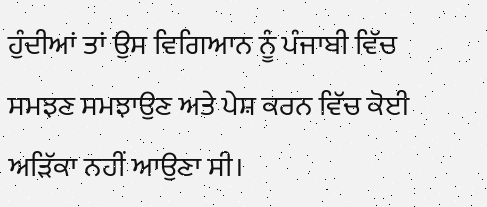ਹੁੰਦੀਆਂ ਤਾਂ ਉਸ ਵਿਗਿਆਨ ਨੂੰ ਪੰਜਾਬੀ ਵਿੱਚ ਸਮਝਣ ਸਮਝਾਉਣ ਅਤੇ ਪੇਸ਼ ਕਰਨ ਵਿੱਚ ਕੋਈ ਅੜਿੱਕਾ ਨਹੀਂ ਆਉਣਾ ਸੀ।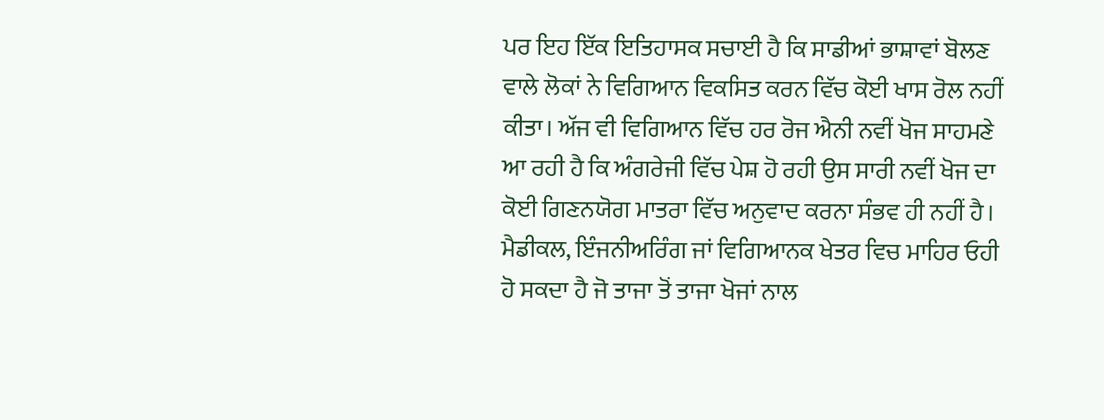ਪਰ ਇਹ ਇੱਕ ਇਤਿਹਾਸਕ ਸਚਾਈ ਹੈ ਕਿ ਸਾਡੀਆਂ ਭਾਸ਼ਾਵਾਂ ਬੋਲਣ ਵਾਲੇ ਲੋਕਾਂ ਨੇ ਵਿਗਿਆਨ ਵਿਕਸਿਤ ਕਰਨ ਵਿੱਚ ਕੋਈ ਖਾਸ ਰੋਲ ਨਹੀਂ ਕੀਤਾ। ਅੱਜ ਵੀ ਵਿਗਿਆਨ ਵਿੱਚ ਹਰ ਰੋਜ ਐਨੀ ਨਵੀਂ ਖੋਜ ਸਾਹਮਣੇ ਆ ਰਹੀ ਹੈ ਕਿ ਅੰਗਰੇਜੀ ਵਿੱਚ ਪੇਸ਼ ਹੋ ਰਹੀ ਉਸ ਸਾਰੀ ਨਵੀਂ ਖੋਜ ਦਾ ਕੋਈ ਗਿਣਨਯੋਗ ਮਾਤਰਾ ਵਿੱਚ ਅਨੁਵਾਦ ਕਰਨਾ ਸੰਭਵ ਹੀ ਨਹੀਂ ਹੈ। ਮੈਡੀਕਲ, ਇੰਜਨੀਅਰਿੰਗ ਜਾਂ ਵਿਗਿਆਨਕ ਖੇਤਰ ਵਿਚ ਮਾਹਿਰ ਓਹੀ ਹੋ ਸਕਦਾ ਹੈ ਜੋ ਤਾਜਾ ਤੋਂ ਤਾਜਾ ਖੋਜਾਂ ਨਾਲ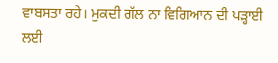ਵਾਬਸਤਾ ਰਹੇ। ਮੁਕਦੀ ਗੱਲ ਨਾ ਵਿਗਿਆਨ ਦੀ ਪੜ੍ਹਾਈ ਲਈ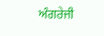ਅੰਗਰੇਜੀ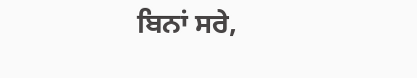ਬਿਨਾਂ ਸਰੇ,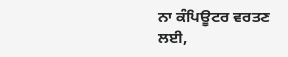ਨਾ ਕੰਪਿਊਟਰ ਵਰਤਣ ਲਈ,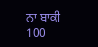ਨਾ ਬਾਕੀ
100